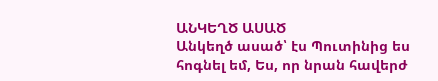ԱՆԿԵՂԾ ԱՍԱԾ
Անկեղծ ասած՝ էս Պուտինից ես հոգնել եմ, Ես, որ նրան հավերժ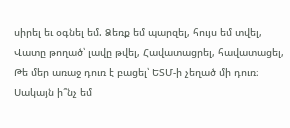սիրել եւ օգնել եմ. Ձեռք եմ պարզել, հույս եմ տվել, Վատը թողած՝ լավը թվել, Հավատացրել, հավատացել, Թե մեր առաջ դուռ է բացել՝ ԵՏՄ-ի չեղած մի դուռ։ Սակայն ի՞նչ եմ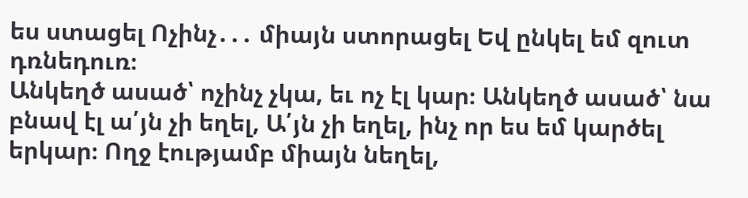ես ստացել Ոչինչ․․․ միայն ստորացել Եվ ընկել եմ զուտ դռնեդուռ։
Անկեղծ ասած՝ ոչինչ չկա, եւ ոչ էլ կար։ Անկեղծ ասած՝ նա բնավ էլ ա՛յն չի եղել, Ա՛յն չի եղել, ինչ որ ես եմ կարծել երկար։ Ողջ էությամբ միայն նեղել,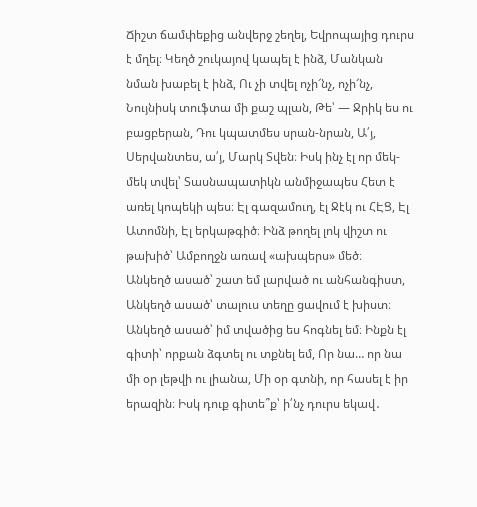Ճիշտ ճամփեքից անվերջ շեղել, Եվրոպայից դուրս է մղել։ Կեղծ շուկայով կապել է ինձ, Մանկան նման խաբել է ինձ, Ու չի տվել ոչի՜նչ, ոչի՜նչ, Նույնիսկ տուֆտա մի քաշ պլան, Թե՝ — Ջրիկ ես ու բացբերան, Դու կպատմես սրան-նրան, Ա՛յ, Սերվանտես, ա՛յ, Մարկ Տվեն։ Իսկ ինչ էլ որ մեկ-մեկ տվել՝ Տասնապատիկն անմիջապես Հետ է առել կոպեկի պես։ Էլ գազամուղ, էլ Ջէկ ու ՀԷՑ, Էլ Ատոմնի, Էլ երկաթգիծ։ Ինձ թողել լոկ վիշտ ու թախիծ՝ Ամբողջն առավ «ախպերս» մեծ։
Անկեղծ ասած՝ շատ եմ լարված ու անհանգիստ, Անկեղծ ասած՝ տալուս տեղը ցավում է խիստ։ Անկեղծ ասած՝ իմ տվածից ես հոգնել եմ։ Ինքն էլ գիտի՝ որքան ձգտել ու տքնել եմ, Որ նա… որ նա մի օր լեթվի ու լիանա, Մի օր գտնի, որ հասել է իր երազին։ Իսկ դուք գիտե՞ք՝ ի՛նչ դուրս եկավ․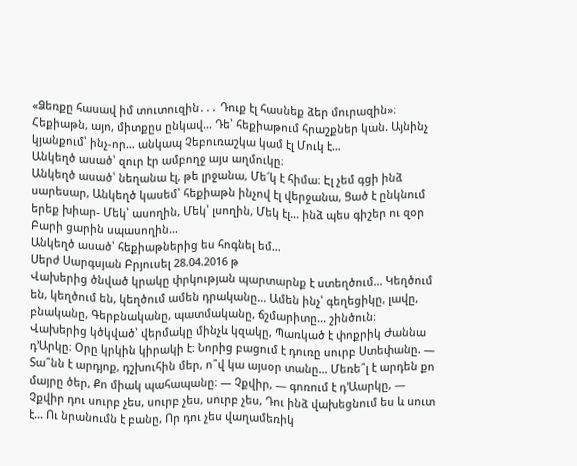«Ձեռքը հասավ իմ տուտուզին․․․ Դուք էլ հասնեք ձեր մուրազին»։
Հեքիաթն, այո, միտքըս ընկավ… Դե՝ հեքիաթում հրաշքներ կան. Այնինչ կյանքում՝ ինչ-որ… անկապ Չեբուռաշկա կամ էլ Մուկ է…
Անկեղծ ասած՝ զուր էր ամբողջ այս աղմուկը։
Անկեղծ ասած՝ նեղանա էլ, թե լրջանա, Մե՜կ է հիմա։ Էլ չեմ գցի ինձ սարեսար, Անկեղծ կասեմ՝ հեքիաթն ինչով էլ վերջանա, Ցած է ընկնում երեք խիար- Մեկ՝ ասողին, Մեկ՝ լսողին, Մեկ էլ… ինձ պես գիշեր ու զօր Բարի ցարին սպասողին…
Անկեղծ ասած՝ հեքիաթներից ես հոգնել եմ…
Սերժ Սարգսյան Բրյուսել 28.04.2016 թ
Վախերից ծնված կրակը փրկության պարտարնք է ստեղծում... Կեղծում են, կեղծում են, կեղծում ամեն դրականը... Ամեն ինչ՝ գեղեցիկը, լավը, բնականը, Գերբնականը, պատմականը, ճշմարիտը... շինծուն։
Վախերից կծկված՝ վերմակը մինչև կզակը, Պառկած է փոքրիկ Ժաննա դ՚Արկը։ Օրը կրկին կիրակի է։ Նորից բացում է դուռը սուրբ Ստեփանը. — Տա՞նն է արդյոք, դշխուհին մեր, ո՞վ կա այսօր տանը... Մեռե՞լ է արդեն քո մայրը ծեր, Քո միակ պահապանը։ — Չքվիր, — գոռում է դ՚Աարկը, — Չքվիր դու սուրբ չես, սուրբ չես, սուրբ չես, Դու ինձ վախեցնում ես և սուտ է... Ու նրանումն է բանը, Որ դու չես վաղամեռիկ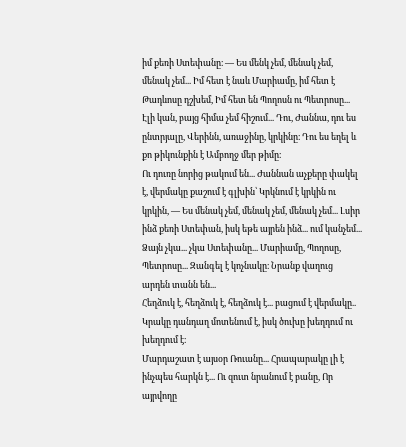իմ քեռի Ստեփանը։ — Ես մենկ չեմ, մենակ չեմ, մենակ չեմ... Իմ հետ է նաև Մարիամը, իմ հետ է Թադևոսը դշխեմ, Իմ հետ են Պողոսն ու Պետրոսը... Էլի կան, բայց հիմա չեմ հիշում... Դու, Ժաննա, դու ես ընտրյալը, Վերինն, առաջինը, կրկինը։ Դու ես եղել և քո թիկունքին է Ամբողջ մեր թիմը։
Ու դուռը նորից թակում են... Ժաննան աչքերը փակել է, վերմակը քաշում է գլխին՝ Կրկնում է կրկին ու կրկին, — Ես մենակ չեմ, մենակ չեմ, մենակ չեմ... Լսիր ինձ քեռի Ստեփան, իսկ եթե այրեն ինձ... ում կանչեմ... Ձայն չկա... չկա Ստեփանը... Մարիամը, Պողոսը, Պետրոսը... Զանգել է կոչնակը։ Նրանք վաղուց արդեն տանն են...
Հեղձուկ է, հեղձուկ է, հեղձուկ է... բացում է վերմակը.. Կրակը դանդաղ մոտենում է, իսկ ծուխը խեղդում ու խեղդում է։
Մարդաշատ է այսօր Ռուանը... Հրապարակը լի է ինչպես հարկն է... Ու զուտ նրանում է բանը, Որ այրվողը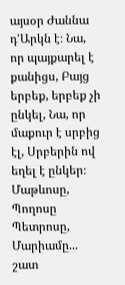այսօր Ժաննա դ՚Արկն է։ Նա, որ պայքարել է քանիցս, Բայց երբեք, երբեք չի ընկել, Նա, որ մաքուր է սրբից էլ, Սրբերին ով եղել է ընկեր։ Մաթևոսը, Պողոսը Պետրոսը, Մարիամը... շատ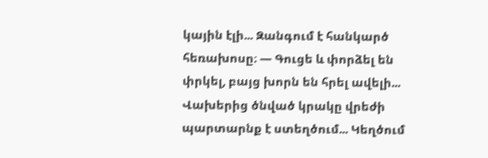կային էլի... Զանգում է հանկարծ հեռախոսը։ — Գուցե և փորձել են փրկել, բայց խորն են հրել ավելի...
Վախերից ծնված կրակը վրեժի պարտարնք է ստեղծում... Կեղծում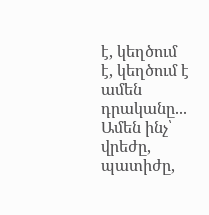է, կեղծում է, կեղծում է ամեն դրականը... Ամեն ինչ՝ վրեժը, պատիժը,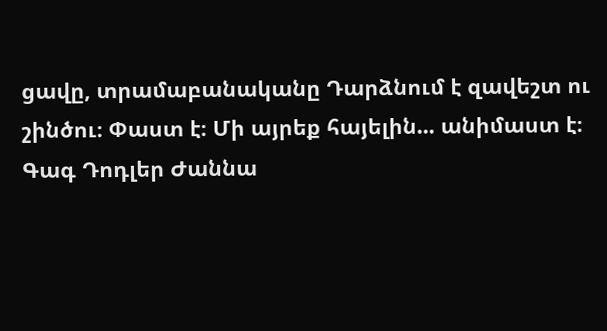ցավը, տրամաբանականը Դարձնում է զավեշտ ու շինծու։ Փաստ է։ Մի այրեք հայելին... անիմաստ է։
Գագ Դոդլեր Ժաննա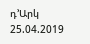դ՚Արկ
25.04.2019